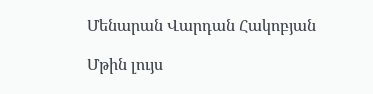Մենարան Վարդան Հակոբյան

Մթին լույս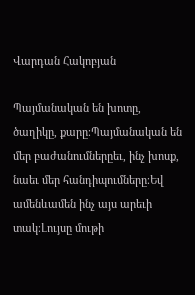Վարդան Հակոբյան

Պայմանական են խոտը, ծաղիկը, քարը։Պայմանական են մեր բաժանումներըեւ, ինչ խոսք, նաեւ մեր հանդիպումները։Եվ ամենևամեն ինչ այս արեւի տակ։Լույսը մութի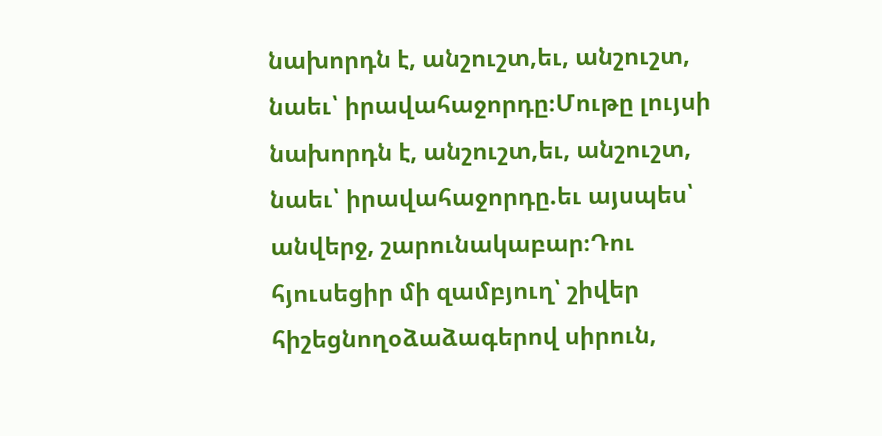նախորդն է, անշուշտ,եւ, անշուշտ, նաեւ՝ իրավահաջորդը։Մութը լույսի նախորդն է, անշուշտ,եւ, անշուշտ, նաեւ՝ իրավահաջորդը.եւ այսպես՝ անվերջ, շարունակաբար։Դու հյուսեցիր մի զամբյուղ՝ շիվեր հիշեցնողօձաձագերով սիրուն,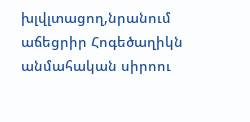խլվլտացող,նրանում աճեցրիր Հոգեծաղիկն անմահական սիրոու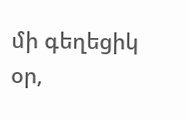մի գեղեցիկ օր,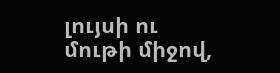լույսի ու մութի միջով,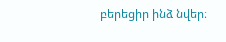բերեցիր ինձ նվեր։